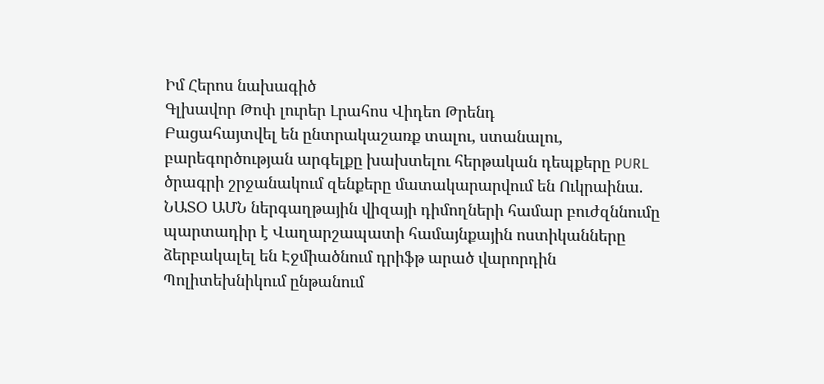Իմ Հերոս նախագիծ
Գլխավոր Թոփ լուրեր Լրահոս Վիդեո Թրենդ
Բացահայտվել են ընտրակաշառք տալու, ստանալու, բարեգործության արգելքը խախտելու հերթական դեպքերը PURL ծրագրի շրջանակում զենքերը մատակարարվում են Ուկրաինա. ՆԱՏՕ ԱՄՆ ներգաղթային վիզայի դիմողների համար բուժզննումը պարտադիր է Վաղարշապատի համայնքային ոստիկանները ձերբակալել են Էջմիածնում դրիֆթ արած վարորդին Պոլիտեխնիկում ընթանում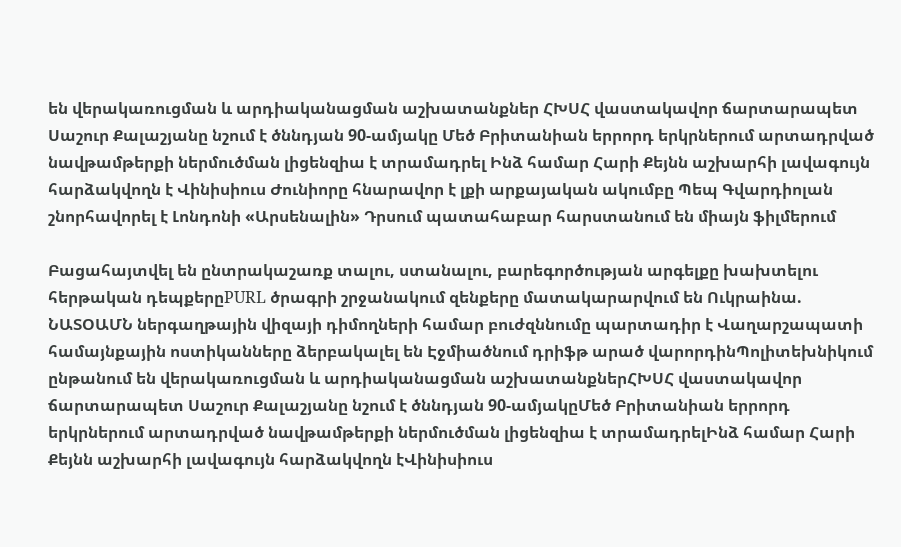են վերակառուցման և արդիականացման աշխատանքներ ՀԽՍՀ վաստակավոր ճարտարապետ Սաշուր Քալաշյանը նշում է ծննդյան 90-ամյակը Մեծ Բրիտանիան երրորդ երկրներում արտադրված նավթամթերքի ներմուծման լիցենզիա է տրամադրել Ինձ համար Հարի Քեյնն աշխարհի լավագույն հարձակվողն է Վինիսիուս Ժունիորը հնարավոր է լքի արքայական ակումբը Պեպ Գվարդիոլան շնորհավորել է Լոնդոնի «Արսենալին» Դրսում պատահաբար հարստանում են միայն ֆիլմերում

Բացահայտվել են ընտրակաշառք տալու, ստանալու, բարեգործության արգելքը խախտելու հերթական դեպքերըPURL ծրագրի շրջանակում զենքերը մատակարարվում են Ուկրաինա. ՆԱՏՕԱՄՆ ներգաղթային վիզայի դիմողների համար բուժզննումը պարտադիր է Վաղարշապատի համայնքային ոստիկանները ձերբակալել են Էջմիածնում դրիֆթ արած վարորդինՊոլիտեխնիկում ընթանում են վերակառուցման և արդիականացման աշխատանքներՀԽՍՀ վաստակավոր ճարտարապետ Սաշուր Քալաշյանը նշում է ծննդյան 90-ամյակըՄեծ Բրիտանիան երրորդ երկրներում արտադրված նավթամթերքի ներմուծման լիցենզիա է տրամադրելԻնձ համար Հարի Քեյնն աշխարհի լավագույն հարձակվողն էՎինիսիուս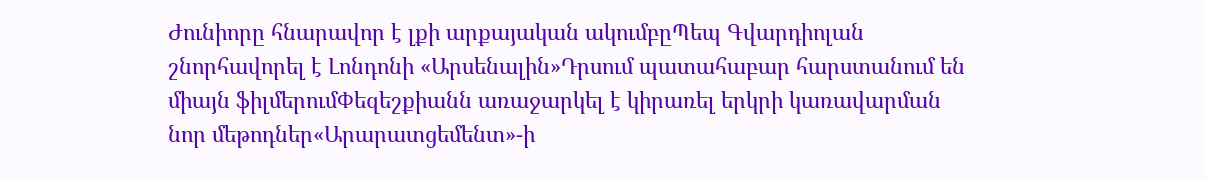Ժունիորը հնարավոր է լքի արքայական ակումբըՊեպ Գվարդիոլան շնորհավորել է Լոնդոնի «Արսենալին»Դրսում պատահաբար հարստանում են միայն ֆիլմերումՓեզեշքիանն առաջարկել է կիրառել երկրի կառավարման նոր մեթոդներ«Արարատցեմենտ»-ի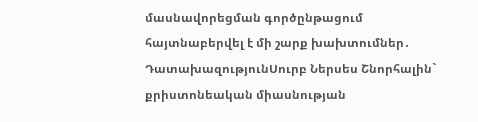մասնավորեցման գործընթացում հայտնաբերվել է մի շարք խախտումներ․ ԴատախազությունՍուրբ Ներսես Շնորհալին` քրիստոնեական միասնության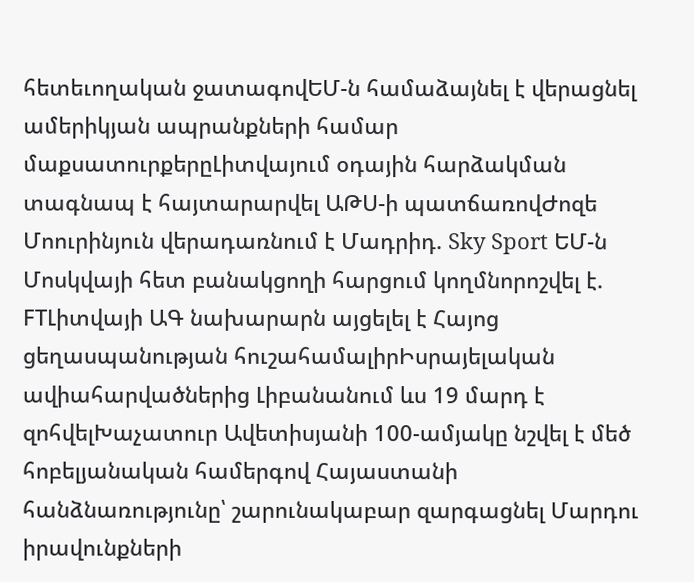հետեւողական ջատագովԵՄ-ն համաձայնել է վերացնել ամերիկյան ապրանքների համար մաքսատուրքերըԼիտվայում օդային հարձակման տագնապ է հայտարարվել ԱԹՍ-ի պատճառովԺոզե Մոուրինյուն վերադառնում է Մադրիդ. Sky Sport ԵՄ-ն Մոսկվայի հետ բանակցողի հարցում կողմնորոշվել է. FTԼիտվայի ԱԳ նախարարն այցելել է Հայոց ցեղասպանության հուշահամալիրԻսրայելական ավիահարվածներից Լիբանանում ևս 19 մարդ է զոհվելԽաչատուր Ավետիսյանի 100-ամյակը նշվել է մեծ հոբելյանական համերգով Հայաստանի հանձնառությունը՝ շարունակաբար զարգացնել Մարդու իրավունքների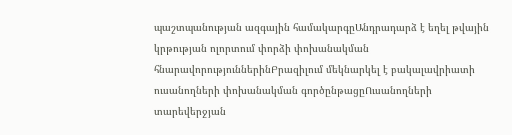պաշտպանության ազգային համակարգըԱնդրադարձ է եղել թվային կրթության ոլորտում փորձի փոխանակման հնարավորություններինԲրազիլում մեկնարկել է բակալավրիատի ուսանողների փոխանակման գործընթացըՈւսանողների տարեվերջյան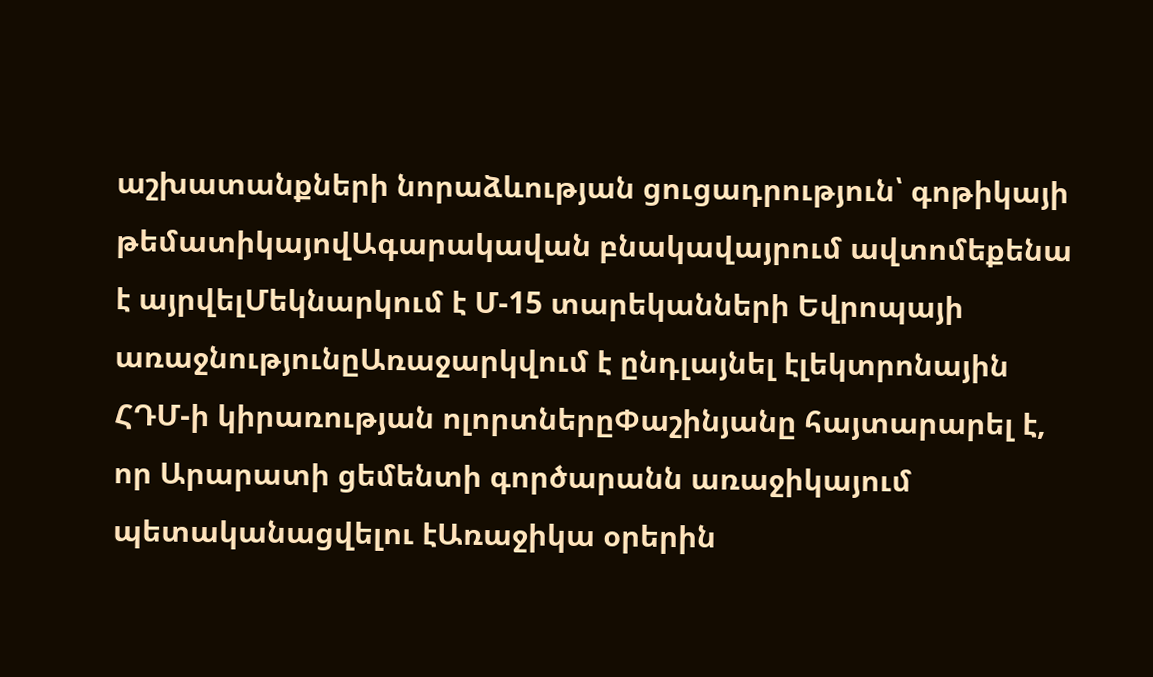աշխատանքների նորաձևության ցուցադրություն՝ գոթիկայի թեմատիկայովԱգարակավան բնակավայրում ավտոմեքենա է այրվելՄեկնարկում է Մ-15 տարեկանների Եվրոպայի առաջնությունըԱռաջարկվում է ընդլայնել էլեկտրոնային ՀԴՄ-ի կիրառության ոլորտներըՓաշինյանը հայտարարել է, որ Արարատի ցեմենտի գործարանն առաջիկայում պետականացվելու էԱռաջիկա օրերին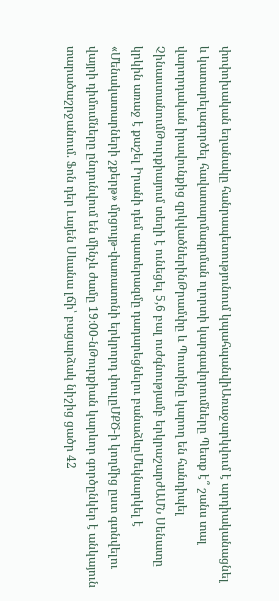փոփոխական եղանակը հանրապետությունում կպահպանվիԱռաջարկվում է արդիականացնել և կատարելագործել հավատարմագրման ոլորտի կարգավորումները Պետք է՞ շանս տալ վարորդական իրավունքից զրկվածներինԹրամփը և Պուտինը կարող են հանդիպել ՉինաստանումԹուրքիայում տեղի է ունեցել 5,6 բալ ուժգնությամբ երկրաշարժԱՄՆ Սենատը կրկին առաջ է քաշել Իրանի դեմ պատերազմը դադարեցնելու բանաձևըՄեկնարկել է «Մենակատարների շքերթ» մրցույթ-փառատոնի երկրորդ փուլըՄՔԾ-ի կողմից ըստ գտնվելու վայրի դիմումները ընդունվում են մինչև ժամը 19։00-նԹուրքիան կարևոր գործընկեր է անկայուն տարածաշրջանում. Ֆոն դեր Լայեն Սևանա լճի՝ բացարձակ նիշից ցածր 42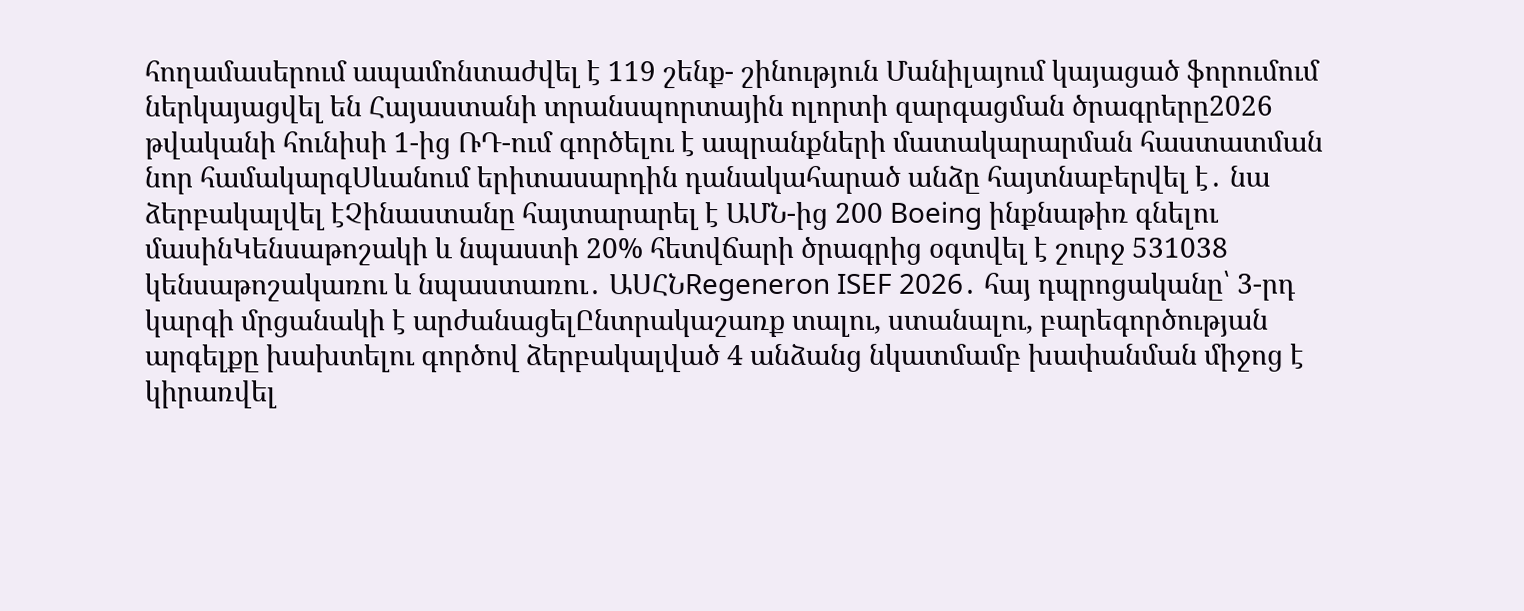հողամասերում ապամոնտաժվել է 119 շենք- շինություն Մանիլայում կայացած ֆորումում ներկայացվել են Հայաստանի տրանսպորտային ոլորտի զարգացման ծրագրերը2026 թվականի հունիսի 1-ից ՌԴ-ում գործելու է ապրանքների մատակարարման հաստատման նոր համակարգՍևանում երիտասարդին դանակահարած անձը հայտնաբերվել է․ նա ձերբակալվել էՉինաստանը հայտարարել է ԱՄՆ-ից 200 Boeing ինքնաթիռ գնելու մասինԿենսաթոշակի և նպաստի 20% հետվճարի ծրագրից օգտվել է շուրջ 531038 կենսաթոշակառու և նպաստառու․ ԱՍՀՆRegeneron ISEF 2026․ հայ դպրոցականը՝ 3-րդ կարգի մրցանակի է արժանացելԸնտրակաշառք տալու, ստանալու, բարեգործության արգելքը խախտելու գործով ձերբակալված 4 անձանց նկատմամբ խափանման միջոց է կիրառվել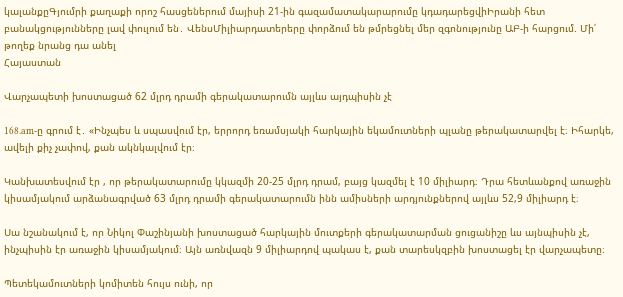կալանքըԳյումրի քաղաքի որոշ հասցեներում մայիսի 21-ին գազամատակարարումը կդադարեցվիԻրանի հետ բանակցությունները լավ փուլում են․ ՎենսՄիլիարդատերերը փորձում են թմրեցնել մեր զգոնությունը ԱԲ-ի հարցում. Մի՛ թողեք նրանց դա անել
Հայաստան

Վարչապետի խոստացած 62 մլրդ դրամի գերակատարումն այլևս այդպիսին չէ

168.am-ը գրում է․ «Ինչպես և սպասվում էր, երրորդ եռամսյակի հարկային եկամուտների պլանը թերակատարվել է։ Իհարկե, ավելի քիչ չափով, քան ակնկալվում էր։

Կանխատեսվում էր , որ թերակատարումը կկազմի 20-25 մլրդ դրամ, բայց կազմել է 10 միլիարդ։ Դրա հետևանքով առաջին կիսամյակում արձանագրված 63 մլրդ դրամի գերակատարումն ինն ամիսների արդյունքներով այլևս 52,9 միլիարդ է։

Սա նշանակում է, որ Նիկոլ Փաշինյանի խոստացած հարկային մուտքերի գերակատարման ցուցանիշը ևս այնպիսին չէ, ինչպիսին էր առաջին կիսամյակում։ Այն առնվազն 9 միլիարդով պակաս է, քան տարեսկզբին խոստացել էր վարչապետը։

Պետեկամուտների կոմիտեն հույս ունի, որ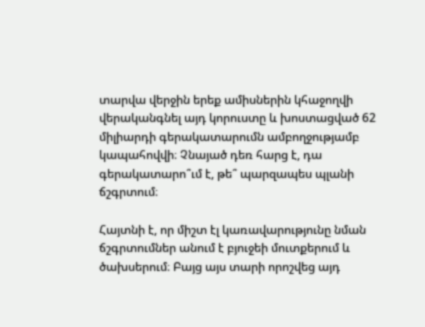տարվա վերջին երեք ամիսներին կհաջողվի վերականգնել այդ կորուստը և խոստացված 62 միլիարդի գերակատարումն ամբողջությամբ կապահովվի։ Չնայած դեռ հարց է, դա գերակատարո՞ւմ է, թե՞ պարզապես պլանի ճշգրտում։

Հայտնի է, որ միշտ էլ կառավարությունը նման ճշգրտումներ անում է բյուջեի մուտքերում և ծախսերում։ Բայց այս տարի որոշվեց այդ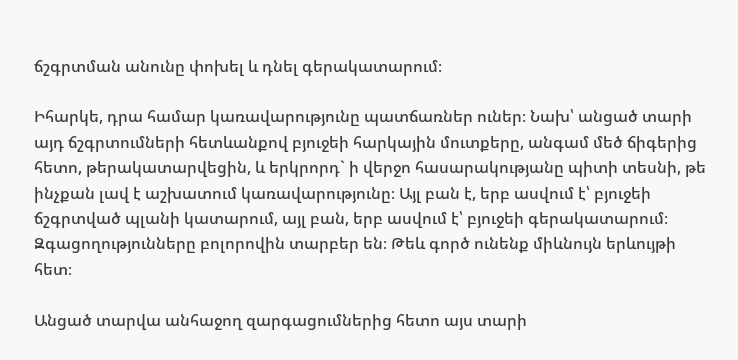ճշգրտման անունը փոխել և դնել գերակատարում։

Իհարկե, դրա համար կառավարությունը պատճառներ ուներ։ Նախ՝ անցած տարի այդ ճշգրտումների հետևանքով բյուջեի հարկային մուտքերը, անգամ մեծ ճիգերից հետո, թերակատարվեցին, և երկրորդ` ի վերջո հասարակությանը պիտի տեսնի, թե ինչքան լավ է աշխատում կառավարությունը։ Այլ բան է, երբ ասվում է՝ բյուջեի ճշգրտված պլանի կատարում, այլ բան, երբ ասվում է՝ բյուջեի գերակատարում։ Զգացողությունները բոլորովին տարբեր են։ Թեև գործ ունենք միևնույն երևույթի հետ։

Անցած տարվա անհաջող զարգացումներից հետո այս տարի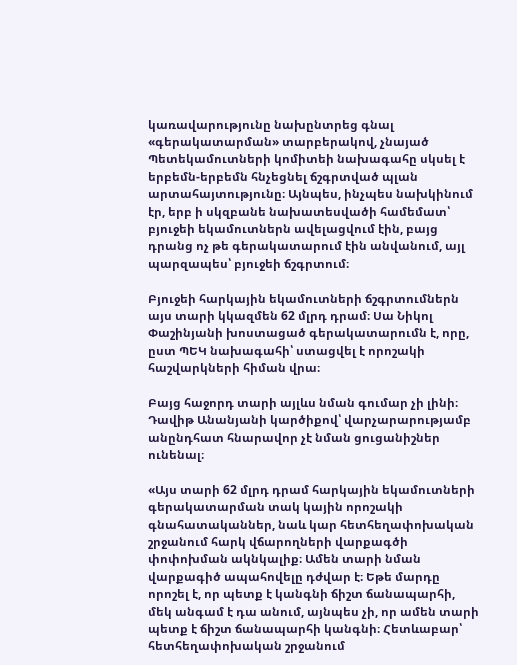կառավարությունը նախընտրեց գնալ «գերակատարման» տարբերակով, չնայած Պետեկամուտների կոմիտեի նախագահը սկսել է երբեմն-երբեմն հնչեցնել ճշգրտված պլան արտահայտությունը։ Այնպես, ինչպես նախկինում էր, երբ ի սկզբանե նախատեսվածի համեմատ՝ բյուջեի եկամուտներն ավելացվում էին, բայց դրանց ոչ թե գերակատարում էին անվանում, այլ պարզապես՝ բյուջեի ճշգրտում։

Բյուջեի հարկային եկամուտների ճշգրտումներն այս տարի կկազմեն 62 մլրդ դրամ։ Սա Նիկոլ Փաշինյանի խոստացած գերակատարումն է, որը, ըստ ՊԵԿ նախագահի՝ ստացվել է որոշակի հաշվարկների հիման վրա։

Բայց հաջորդ տարի այլևս նման գումար չի լինի։ Դավիթ Անանյանի կարծիքով՝ վարչարարությամբ անընդհատ հնարավոր չէ նման ցուցանիշներ ունենալ։

«Այս տարի 62 մլրդ դրամ հարկային եկամուտների գերակատարման տակ կային որոշակի գնահատականներ, նաև կար հետհեղափոխական շրջանում հարկ վճարողների վարքագծի փոփոխման ակնկալիք։ Ամեն տարի նման վարքագիծ ապահովելը դժվար է։ Եթե մարդը որոշել է, որ պետք է կանգնի ճիշտ ճանապարհի, մեկ անգամ է դա անում, այնպես չի, որ ամեն տարի պետք է ճիշտ ճանապարհի կանգնի։ Հետևաբար՝ հետհեղափոխական շրջանում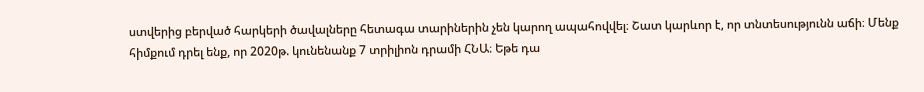ստվերից բերված հարկերի ծավալները հետագա տարիներին չեն կարող ապահովվել։ Շատ կարևոր է, որ տնտեսությունն աճի։ Մենք հիմքում դրել ենք, որ 2020թ. կունենանք 7 տրիլիոն դրամի ՀՆԱ։ Եթե դա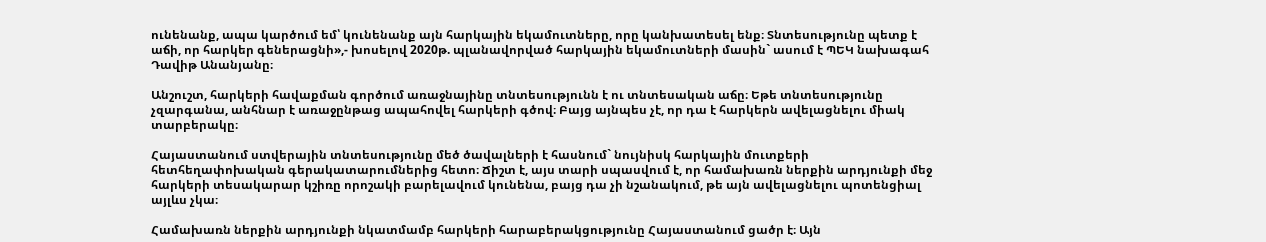ունենանք, ապա կարծում եմ՝ կունենանք այն հարկային եկամուտները, որը կանխատեսել ենք։ Տնտեսությունը պետք է աճի, որ հարկեր գեներացնի»,- խոսելով 2020թ. պլանավորված հարկային եկամուտների մասին` ասում է ՊԵԿ նախագահ Դավիթ Անանյանը։

Անշուշտ, հարկերի հավաքման գործում առաջնայինը տնտեսությունն է ու տնտեսական աճը։ Եթե տնտեսությունը չզարգանա, անհնար է առաջընթաց ապահովել հարկերի գծով։ Բայց այնպես չէ, որ դա է հարկերն ավելացնելու միակ տարբերակը։

Հայաստանում ստվերային տնտեսությունը մեծ ծավալների է հասնում` նույնիսկ հարկային մուտքերի հետհեղափոխական գերակատարումներից հետո։ Ճիշտ է, այս տարի սպասվում է, որ համախառն ներքին արդյունքի մեջ հարկերի տեսակարար կշիռը որոշակի բարելավում կունենա, բայց դա չի նշանակում, թե այն ավելացնելու պոտենցիալ այլևս չկա։

Համախառն ներքին արդյունքի նկատմամբ հարկերի հարաբերակցությունը Հայաստանում ցածր է։ Այն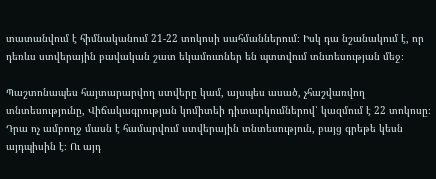տատանվում է հիմնականում 21-22 տոկոսի սահմաններում։ Իսկ դա նշանակում է, որ դեռևս ստվերային բավական շատ եկամուտներ են պտտվում տնտեսության մեջ։

Պաշտոնապես հայտարարվող ստվերը կամ, այսպես ասած, չհաշվառվող տնտեսությունը, Վիճակագրության կոմիտեի դիտարկումներով՝ կազմում է 22 տոկոսը։ Դրա ոչ ամբողջ մասն է համարվում ստվերային տնտեսություն, բայց գրեթե կեսն այդպիսին է։ Ու այդ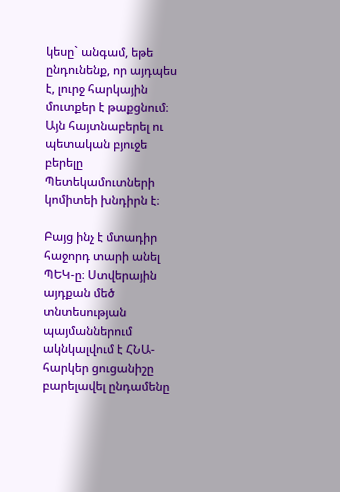կեսը` անգամ, եթե ընդունենք, որ այդպես է, լուրջ հարկային մուտքեր է թաքցնում։ Այն հայտնաբերել ու պետական բյուջե բերելը Պետեկամուտների կոմիտեի խնդիրն է։

Բայց ինչ է մտադիր հաջորդ տարի անել ՊԵԿ-ը։ Ստվերային այդքան մեծ տնտեսության պայմաններում ակնկալվում է ՀՆԱ-հարկեր ցուցանիշը բարելավել ընդամենը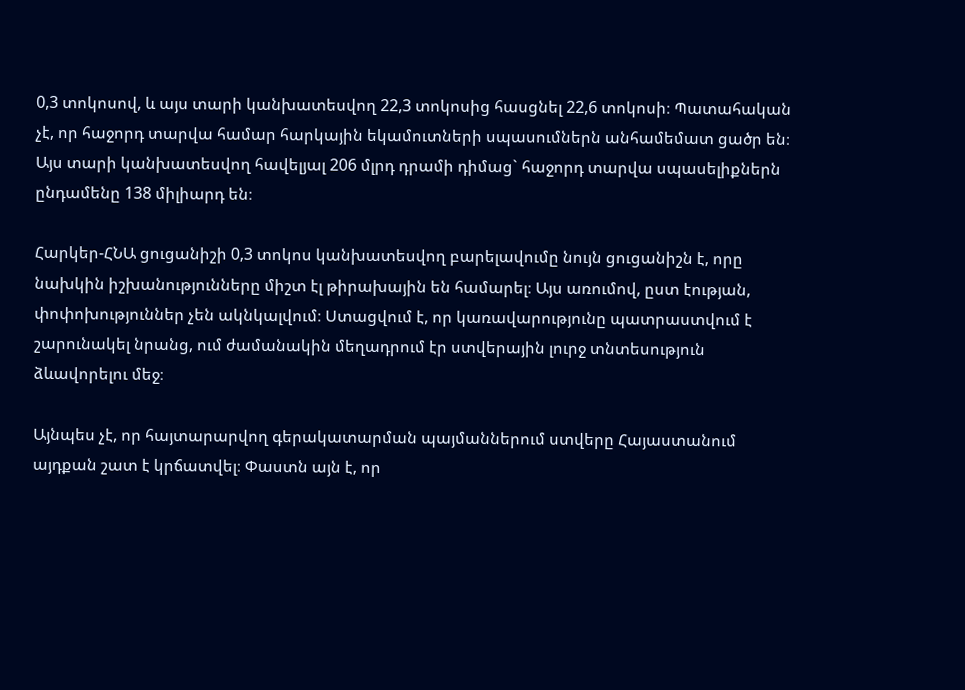0,3 տոկոսով, և այս տարի կանխատեսվող 22,3 տոկոսից հասցնել 22,6 տոկոսի։ Պատահական չէ, որ հաջորդ տարվա համար հարկային եկամուտների սպասումներն անհամեմատ ցածր են։ Այս տարի կանխատեսվող հավելյալ 206 մլրդ դրամի դիմաց` հաջորդ տարվա սպասելիքներն ընդամենը 138 միլիարդ են։

Հարկեր-ՀՆԱ ցուցանիշի 0,3 տոկոս կանխատեսվող բարելավումը նույն ցուցանիշն է, որը նախկին իշխանությունները միշտ էլ թիրախային են համարել։ Այս առումով, ըստ էության, փոփոխություններ չեն ակնկալվում։ Ստացվում է, որ կառավարությունը պատրաստվում է շարունակել նրանց, ում ժամանակին մեղադրում էր ստվերային լուրջ տնտեսություն ձևավորելու մեջ։

Այնպես չէ, որ հայտարարվող գերակատարման պայմաններում ստվերը Հայաստանում այդքան շատ է կրճատվել։ Փաստն այն է, որ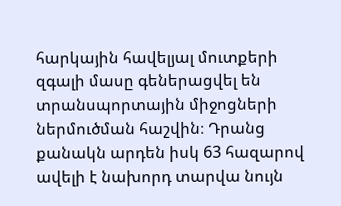հարկային հավելյալ մուտքերի զգալի մասը գեներացվել են տրանսպորտային միջոցների ներմուծման հաշվին։ Դրանց քանակն արդեն իսկ 63 հազարով ավելի է նախորդ տարվա նույն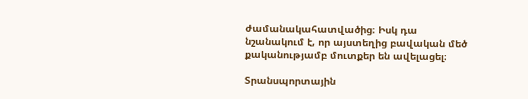ժամանակահատվածից։ Իսկ դա նշանակում է, որ այստեղից բավական մեծ քականությամբ մուտքեր են ավելացել։

Տրանսպորտային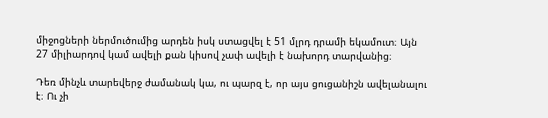միջոցների ներմուծումից արդեն իսկ ստացվել է 51 մլրդ դրամի եկամուտ։ Այն 27 միլիարդով կամ ավելի քան կիսով չափ ավելի է նախորդ տարվանից։

Դեռ մինչև տարեվերջ ժամանակ կա, ու պարզ է, որ այս ցուցանիշն ավելանալու է։ Ու չի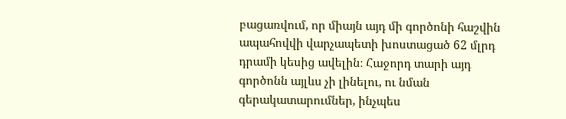բացառվում, որ միայն այդ մի գործոնի հաշվին ապահովվի վարչապետի խոստացած 62 մլրդ դրամի կեսից ավելին։ Հաջորդ տարի այդ գործոնն այլևս չի լինելու, ու նման գերակատարումներ, ինչպես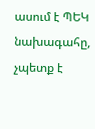ասում է ՊԵԿ նախագահը, չպետք է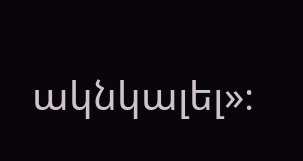ակնկալել»։